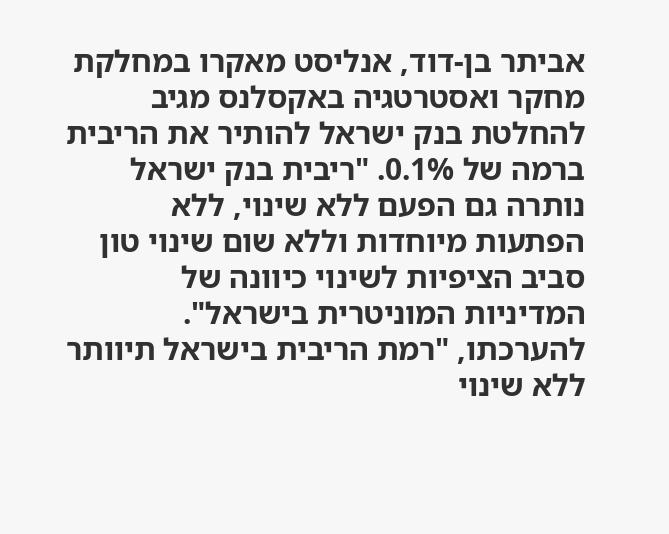אביתר בן-דוד, אנליסט מאקרו במחלקת מחקר ואסטרטגיה באקסלנס מגיב להחלטת בנק ישראל להותיר את הריבית ברמה של 0.1%. "ריבית בנק ישראל נותרה גם הפעם ללא שינוי, ללא הפתעות מיוחדות וללא שום שינוי טון סביב הציפיות לשינוי כיוונה של המדיניות המוניטרית בישראל". להערכתו, "רמת הריבית בישראל תיוותר ללא שינוי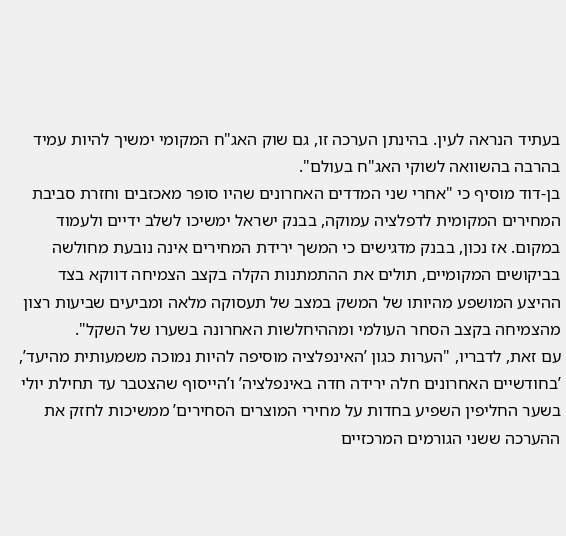בעתיד הנראה לעין. בהינתן הערכה זו, גם שוק האג"ח המקומי ימשיך להיות עמיד בהרבה בהשוואה לשוקי האג"ח בעולם".
בן-דוד מוסיף כי "אחרי שני המדדים האחרונים שהיו סופר מאכזבים וחזרת סביבת המחירים המקומית לדפלציה עמוקה, בבנק ישראל ימשיכו לשלב ידיים ולעמוד במקום. אז נכון, בבנק מדגישים כי המשך ירידת המחירים אינה נובעת מחולשה בביקושים המקומיים, תולים את ההתמתנות הקלה בקצב הצמיחה דווקא בצד ההיצע המושפע מהיותו של המשק במצב של תעסוקה מלאה ומביעים שביעות רצון מהצמיחה בקצב הסחר העולמי ומההיחלשות האחרונה בשערו של השקל".
עם זאת, לדבריו, "הערות כגון ’האינפלציה מוסיפה להיות נמוכה משמעותית מהיעד’, ’בחודשיים האחרונים חלה ירידה חדה באינפלציה’ ו’הייסוף שהצטבר עד תחילת יולי בשער החליפין השפיע בחדות על מחירי המוצרים הסחירים’ ממשיכות לחזק את ההערכה ששני הגורמים המרכזיים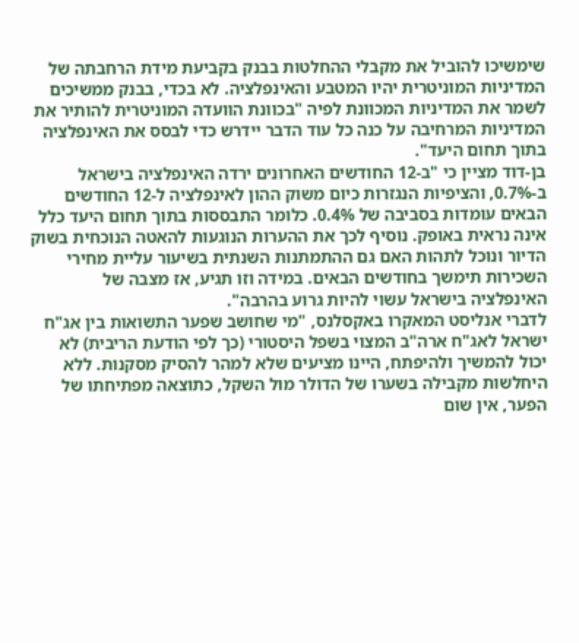שימשיכו להוביל את מקבלי ההחלטות בבנק בקביעת מידת הרחבתה של המדיניות המוניטרית יהיו המטבע והאינפלציה. לא בכדי, בבנק ממשיכים לשמר את המדיניות המכוונת לפיה "בכוונת הוועדה המוניטרית להותיר את המדיניות המרחיבה על כנה כל עוד הדבר יידרש כדי לבסס את האינפלציה בתוך תחום היעד".
בן-דוד מציין כי "ב-12 החודשים האחרונים ירדה האינפלציה בישראל ב-0.7%, והציפיות הנגזרות כיום משוק ההון לאינפלציה ל-12 החודשים הבאים עומדות בסביבה של 0.4%. כלומר התבססות בתוך תחום היעד כלל אינה נראית באופק. נוסיף לכך את ההערות הנוגעות להאטה הנוכחית בשוק הדיור ונוכל לתהות האם גם ההתמתנות השנתית בשיעור עליית מחירי השכירות תימשך בחודשים הבאים. במידה וזו תגיע, אז מצבה של האינפלציה בישראל עשוי להיות גרוע בהרבה".
לדברי אנליסט המאקרו באקסלנס, "מי שחושב שפער התשואות בין אג"ח ישראל לאג"ח ארה"ב המצוי בשפל היסטורי (כך לפי הודעת הריבית) לא יכול להמשיך ולהיפתח, היינו מציעים שלא למהר להסיק מסקנות. ללא היחלשות מקבילה בשערו של הדולר מול השקל, כתוצאה מפתיחתו של הפער, אין שום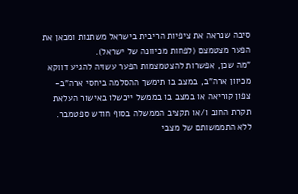סיבה שנראה את ציפיות הריבית בישראל משתנות ומכאן את הפער מצטמצם (לפחות מכיוונה של ישראל).
"מה שכן, אפשרות להצטמצמות הפער עשויה להגיע דווקא מכיוון ארה"ב, במצב בו תימשך ההסלמה ביחסי ארה"ב- צפון קוריאה או במצב בו בממשל ייכשלו באישור העלאת תקרת החוב ו/או תקציב הממשלה בסוף חודש ספטמבר. ללא התממשותם של מצבי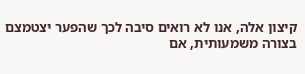קיצון אלה, אנו לא רואים סיבה לכך שהפער יצטמצם בצורה משמעותית, אם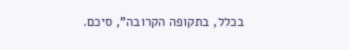בכלל, בתקופה הקרובה", סיכם.